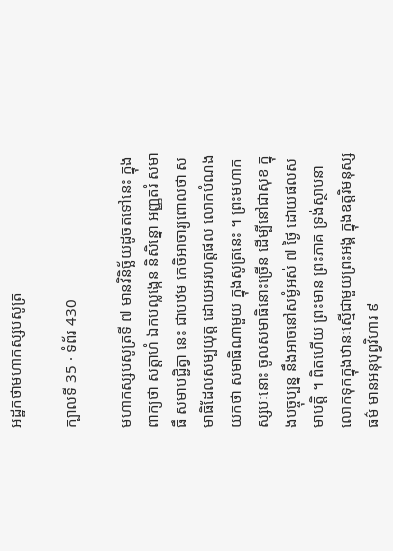អដ្ឋកថាមហាកស្សបសូត្រ

ក្បាលទី 35 · ទំព័រ 430

មហាកស្សបសូត្រទី ៧ មានវិនិច្ឆ័យដូចតទៅនេះ ក្នុងពាក្យថា សត្តាហំ ឯកបល្លង្កេន និសិន្នោ អញ្ញតរំ សមាធឹ សមាបជ្ជិត្វា នេះ ជាបឋម កេចិអាចារ្យពោលថា សមាធិដែលសម្បយុត្ត ដោយអរហត្តផល លោកបំណងយកថា សមាធិណាមួយ ក្នុងសូត្រនេះ ។ ព្រះមហាកស្សបៈនោះ ចូលសមាធិនោះច្រើន ដើម្បីនៅជាសុខ ក្នុងបច្ចុប្បន្ន នឹងអាចនៅសម្ងំអស់ ៧ ថ្ងៃ ដោយផលសមាបត្តិ ។ ពិតហើយ ព្រះមាន ព្រះភាគ ទ្រង់ស្ថាបនាលោកទុកក្នុងឋានៈស្មើជាមួយព្រះអង្គ ក្នុងឧត្តរិមនុស្សធម៌ មានអនុបុព្វវិហារ ៩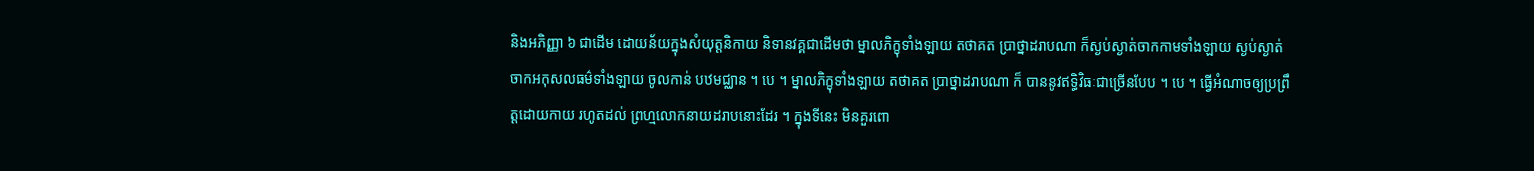និងអភិញ្ញា ៦ ជាដើម ដោយន័យក្នុងសំយុត្តនិកាយ និទានវគ្គជាដើមថា ម្នាលភិក្ខុទាំងឡាយ តថាគត ប្រាថ្នាដរាបណា ក៏ស្ងប់ស្ងាត់ចាកកាមទាំងឡាយ ស្ងប់ស្ងាត់ចាកអកុសលធម៌ទាំងឡាយ ចូលកាន់ បឋមជ្ឈាន ។ បេ ។ ម្នាលភិក្ខុទាំងឡាយ តថាគត ប្រាថ្នាដរាបណា ក៏ បាននូវឥទ្ធិវិធៈជាច្រើនបែប ។ បេ ។ ធ្វើអំណាចឲ្យប្រព្រឹត្តដោយកាយ រហូតដល់ ព្រហ្មលោកនាយដរាបនោះដែរ ។ ក្នុងទីនេះ មិនគួរពោ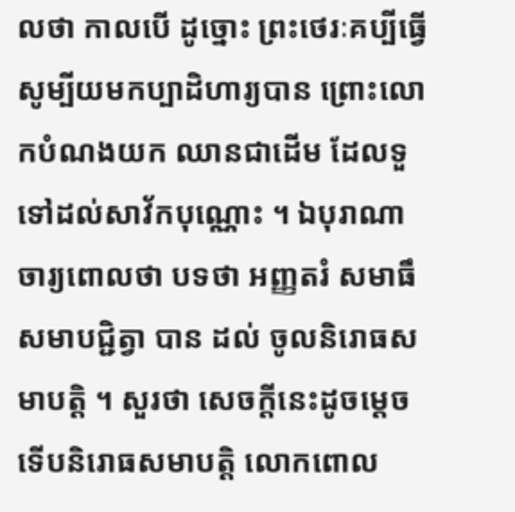លថា កាលបើ ដូច្នោះ ព្រះថេរៈគប្បីធ្វើសូម្បីយមកប្បាដិហារ្យបាន ព្រោះលោកបំណងយក ឈានជាដើម ដែលទួទៅដល់សាវ័កបុណ្ណោះ ។ ឯបុរាណាចារ្យពោលថា បទថា អញ្ញតរំ សមាធឹ សមាបជ្ជិត្វា បាន ដល់ ចូលនិរោធសមាបត្តិ ។ សួរថា សេចក្តីនេះដូចម្តេច ទើបនិរោធសមាបត្តិ លោកពោល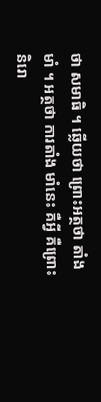ថា សមាធិ ។ ឆ្លើយថា ព្រោះអត្ថថា តាំងមាំ ។ អត្ថថា ការតាំង មាំនេះ គឺអ្វី គឺព្រោះនិរោ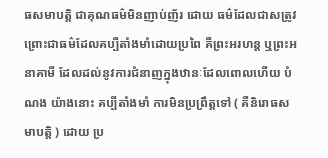ធសមាបត្តិ ជាគុណធម៌មិនញាប់ញ័រ ដោយ ធម៌ដែលជាសត្រូវ ព្រោះជាធម៌ដែលគប្បីតាំងមាំដោយប្រពៃ គឺព្រះអរហន្ត ឬព្រះអនាគាមី ដែលដល់នូវការជំនាញក្នុងឋានៈដែលពោលហើយ បំណង យ៉ាងនោះ គប្បីតាំងមាំ ការមិនប្រព្រឹត្តទៅ ( គឺនិរោធសមាបត្តិ ) ដោយ ប្រ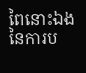ពៃនោះឯង នៃការប